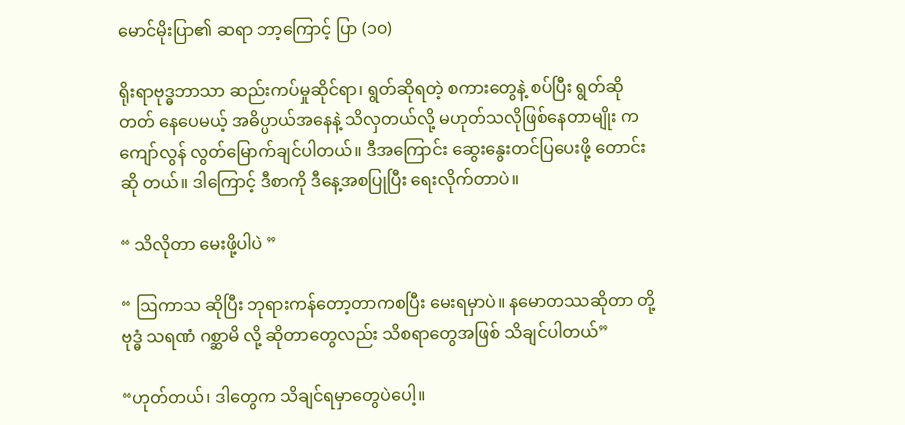မောင်မိုးပြာ၏ ဆရာ ဘာ့ကြောင့် ပြာ (၁၀)

ရိုးရာဗုဒ္ဓဘာသာ ဆည်းကပ်မှုဆိုင်ရာ၊ ရွတ်ဆိုရတဲ့ စကားတွေနဲ့ စပ်ပြီး ရွတ်ဆိုတတ် နေပေမယ့် အဓိပ္ပာယ်အနေနဲ့ သိလှတယ်လို့ မဟုတ်သလိုဖြစ်နေတာမျိုး က ကျော်လွန် လွတ်မြောက်ချင်ပါတယ်။ ဒီအကြောင်း ဆွေးနွေးတင်ပြပေးဖို့ တောင်းဆို တယ်။ ဒါကြောင့် ဒီစာကို ဒီနေ့အစပြုပြီး ရေးလိုက်တာပဲ။

“ သိလိုတာ မေးဖို့ပါပဲ ”

“ ဩကာသ ဆိုပြီး ဘုရားကန်တော့တာကစပြီး မေးရမှာပဲ။ နမောတဿဆိုတာ တို့ ဗုဒ္ဓံ သရဏံ ဂစ္ဆာမိ လို့ ဆိုတာတွေလည်း သိစရာတွေအဖြစ် သိချင်ပါတယ်”

“ဟုတ်တယ်၊ ဒါတွေက သိချင်ရမှာတွေပဲပေါ့။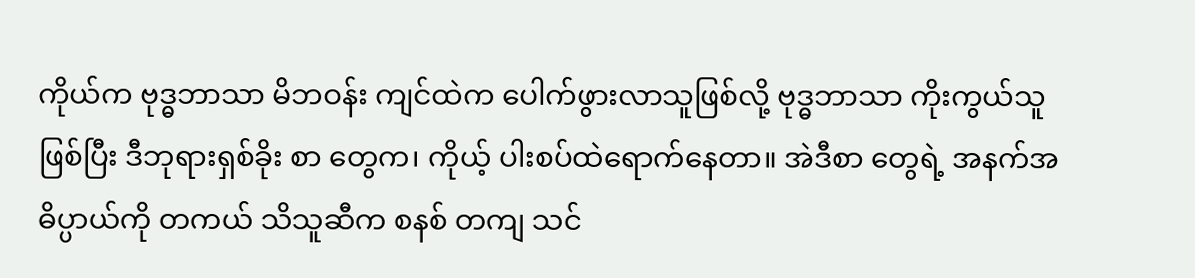ကိုယ်က ဗုဒ္ဓဘာသာ မိဘဝန်း ကျင်ထဲက ပေါက်ဖွားလာသူဖြစ်လို့ ဗုဒ္ဓဘာသာ ကိုးကွယ်သူဖြစ်ပြီး ဒီဘုရားရှစ်ခိုး စာ တွေက၊ ကိုယ့် ပါးစပ်ထဲရောက်နေတာ။ အဲဒီစာ တွေရဲ့ အနက်အဓိပ္ပာယ်ကို တကယ် သိသူဆီက စနစ် တကျ သင်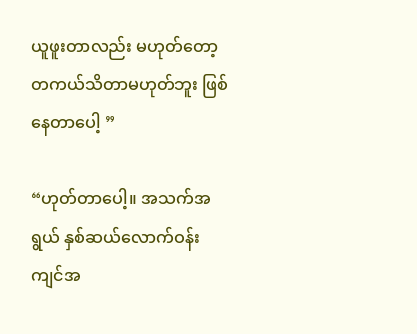ယူဖူးတာလည်း မဟုတ်တော့ တကယ်သိတာမဟုတ်ဘူး ဖြစ်နေတာပေါ့ ”

“ဟုတ်တာပေါ့။ အသက်အရွယ် နှစ်ဆယ်လောက်ဝန်းကျင်အ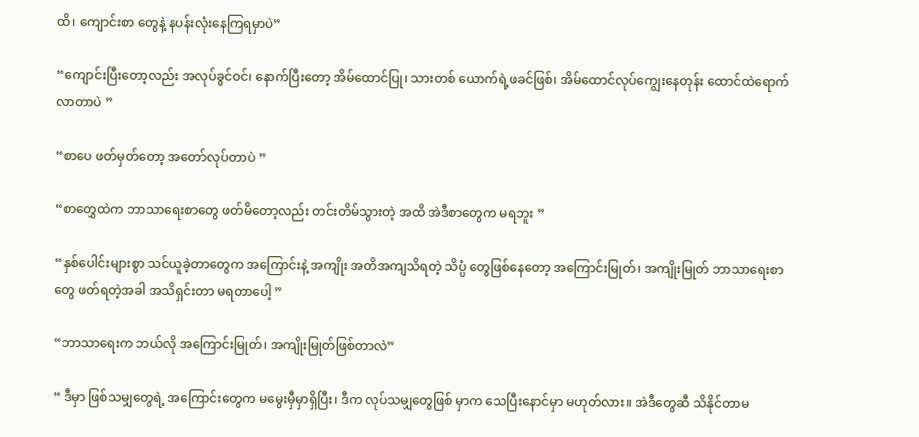ထိ၊ ကျောင်းစာ တွေနဲ့ နပန်းလုံးနေကြရမှာပဲ”

“ကျောင်းပြီးတော့လည်း အလုပ်ခွင်ဝင်၊ နောက်ပြီးတော့ အိမ်ထောင်ပြု၊ သားတစ် ယောက်ရဲ့ဖခင်ဖြစ်၊ အိမ်ထောင်လုပ်ကျွေးနေတုန်း ထောင်ထဲရောက်လာတာပဲ ”

“စာပေ ဖတ်မှတ်တော့ အတော်လုပ်တာပဲ ”

“စာတွှေထဲက ဘာသာရေးစာတွေ ဖတ်မိတော့လည်း တင်းတိမ်သွားတဲ့ အထိ အဲဒီစာတွေက မရဘူး ”

“နှစ်ပေါင်းများစွာ သင်ယူခဲ့တာတွေက အကြောင်းနဲ့ အကျိုး အတိအကျသိရတဲ့ သိပ္ပံ တွေဖြစ်နေတော့ အကြောင်းမြုတ်၊ အကျိုးမြုတ် ဘာသာရေးစာတွေ ဖတ်ရတဲ့အခါ အသိရှင်းတာ မရတာပေါ့ ”

“ဘာသာရေးက ဘယ်လို အကြောင်းမြုတ်၊ အကျိုးမြုတ်ဖြစ်တာလဲ”

“ ဒီမှာ ဖြစ်သမျှတွေရဲ့ အကြောင်းတွေက မမွေးမှီမှာရှိပြီး၊ ဒီက လုပ်သမျှတွေဖြစ် မှာက သေပြီးနောင်မှာ မဟုတ်လား။ အဲဒီတွေဆီ သိနိုင်တာမ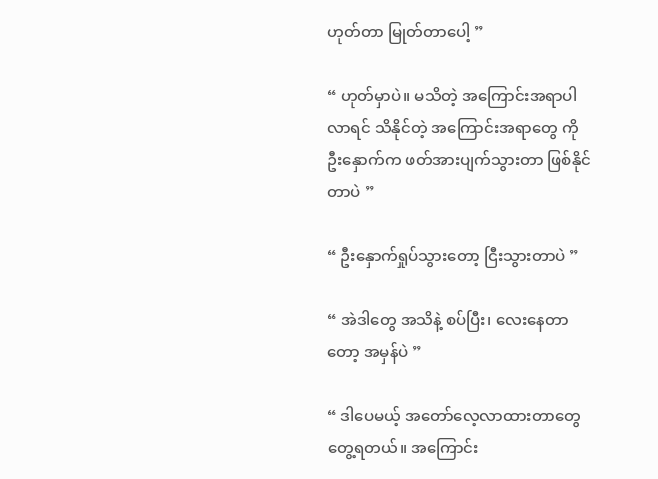ဟုတ်တာ မြုတ်တာပေါ့ ”

“ ဟုတ်မှာပဲ။ မသိတဲ့ အကြောင်းအရာပါလာရင် သိနိုင်တဲ့ အကြောင်းအရာတွေ ကို ဦးနှောက်က ဖတ်အားပျက်သွားတာ ဖြစ်နိုင်တာပဲ ”

“ ဦးနှောက်ရှုပ်သွားတော့ ငြီးသွားတာပဲ ”

“ အဲဒါတွေ အသိနဲ့ စပ်ပြီး၊ လေးနေတာတော့ အမှန်ပဲ ”

“ ဒါပေမယ့် အတော်လေ့လာထားတာတွေ တွေ့ရတယ်။ အကြောင်း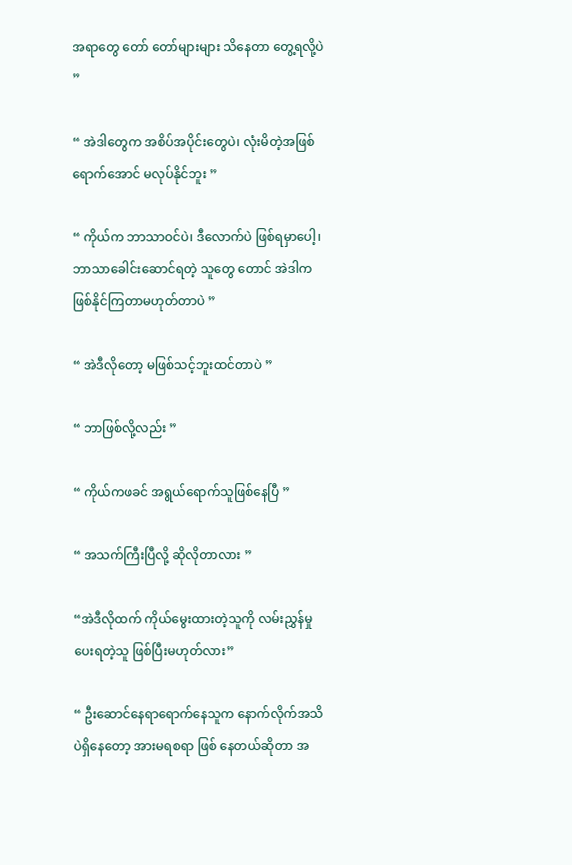အရာတွေ တော် တော်များများ သိနေတာ တွေ့ရလို့ပဲ ”

“ အဲဒါတွေက အစိပ်အပိုင်းတွေပဲ၊ လုံးမိတဲ့အဖြစ် ရောက်အောင် မလုပ်နိုင်ဘူး ”

“ ကိုယ်က ဘာသာဝင်ပဲ၊ ဒီလောက်ပဲ ဖြစ်ရမှာပေါ့၊ ဘာသာခေါင်းဆောင်ရတဲ့ သူတွေ တောင် အဲဒါက ဖြစ်နိုင်ကြတာမဟုတ်တာပဲ ”

“ အဲဒီလိုတော့ မဖြစ်သင့်ဘူးထင်တာပဲ ”

“ ဘာဖြစ်လို့လည်း ”

“ ကိုယ်ကဖခင် အရွယ်ရောက်သူဖြစ်နေပြီ ”

“ အသက်ကြီးပြီလို့ ဆိုလိုတာလား ”

“အဲဒီလိုထက် ကိုယ်မွေးထားတဲ့သူကို လမ်းညွှန်မှုပေးရတဲ့သူ ဖြစ်ပြီးမဟုတ်လား”

“ ဦးဆောင်နေရာရောက်နေသူက နောက်လိုက်အသိပဲရှိနေတော့ အားမရစရာ ဖြစ် နေတယ်ဆိုတာ အ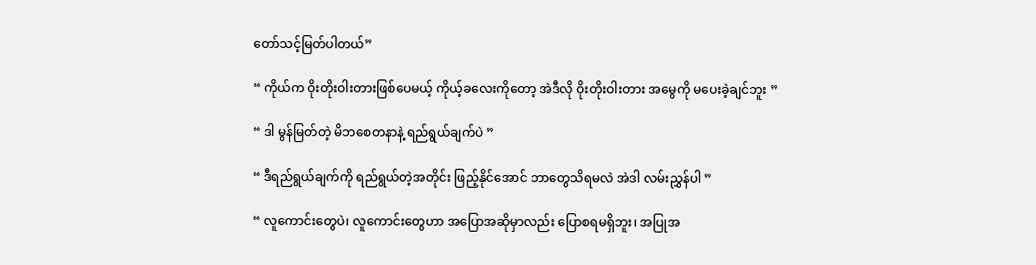တော်သင့်မြတ်ပါတယ်”

“ ကိုယ်က ဝိုးတိုးဝါးတားဖြစ်ပေမယ့် ကိုယ့်ခလေးကိုတော့ အဲဒီလို ဝိုးတိုးဝါးတား အမွေကို မပေးခဲ့ချင်ဘူး ”

“ ဒါ မွန်မြတ်တဲ့ မိဘစေတနာနဲ့ ရည်ရွယ်ချက်ပဲ ”

“ ဒီရည်ရွယ်ချက်ကို ရည်ရွယ်တဲ့အတိုင်း ဖြည့်နိုင်အောင် ဘာတွေသိရမလဲ အဲဒါ လမ်းညွှန်ပါ ”

“ လူကောင်းတွေပဲ၊ လူကောင်းတွေဟာ အပြောအဆိုမှာလည်း ပြောစရမရှိဘူး၊ အပြုအ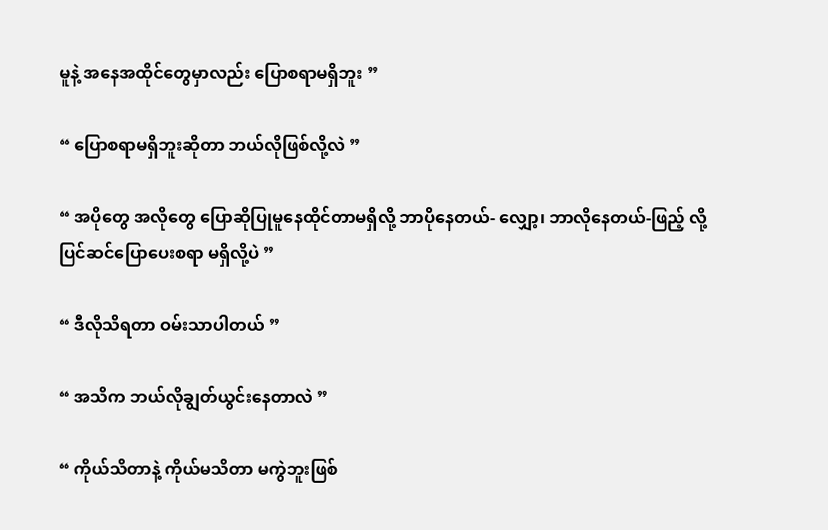မူနဲ့ အနေအထိုင်တွေမှာလည်း ပြောစရာမရှိဘူး ”

“ ပြောစရာမရှိဘူးဆိုတာ ဘယ်လိုဖြစ်လို့လဲ ”

“ အပိုတွေ အလိုတွေ ပြောဆိုပြုမူနေထိုင်တာမရှိလို့ ဘာပိုနေတယ်- လျှော့၊ ဘာလိုနေတယ်-ဖြည့် လို့ ပြင်ဆင်ပြောပေးစရာ မရှိလို့ပဲ ”

“ ဒီလိုသိရတာ ဝမ်းသာပါတယ် ”

“ အသိက ဘယ်လိုချွတ်ယွင်းနေတာလဲ ”

“ ကိုယ်သိတာနဲ့ ကိုယ်မသိတာ မကွဲဘူးဖြစ်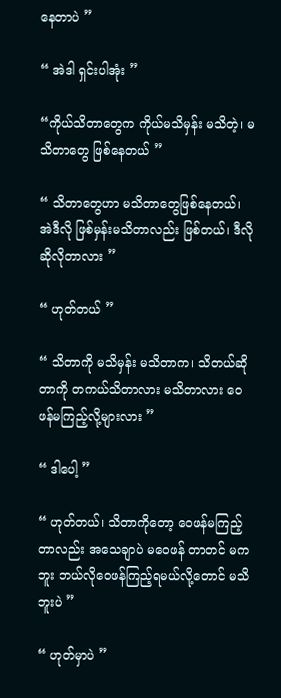နေတာပဲ ”

“ အဲဒါ ရှင်းပါအုံး ”

“ကိုယ်သိတာတွေက ကိုယ်မသိမှန်း မသိတဲ့၊ မသိတာတွေ ဖြစ်နေတယ် ”

“ သိတာတွေဟာ မသိတာတွေဖြစ်နေတယ်၊ အဲဒီလို ဖြစ်မှန်းမသိတာလည်း ဖြစ်တယ်၊ ဒီလို ဆိုလိုတာလား ”

“ ဟုတ်တယ် ”

“ သိတာကို မသိမှန်း မသိတာက၊ သိတယ်ဆိုတာကို တကယ်သိတာလား မသိတာလား ဝေဖန်မကြည့်လို့များလား ”

“ ဒါပေါ့ ”

“ ဟုတ်တယ်၊ သိတာကိုတော့ ဝေဖန်မကြည့်တာလည်း အသေချာပဲ မဝေဖန် တာတင် မကဘူး ဘယ်လိုဝေဖန်ကြည့်ရမယ်လို့တောင် မသိဘူးပဲ ”

“ ဟုတ်မှာပဲ ”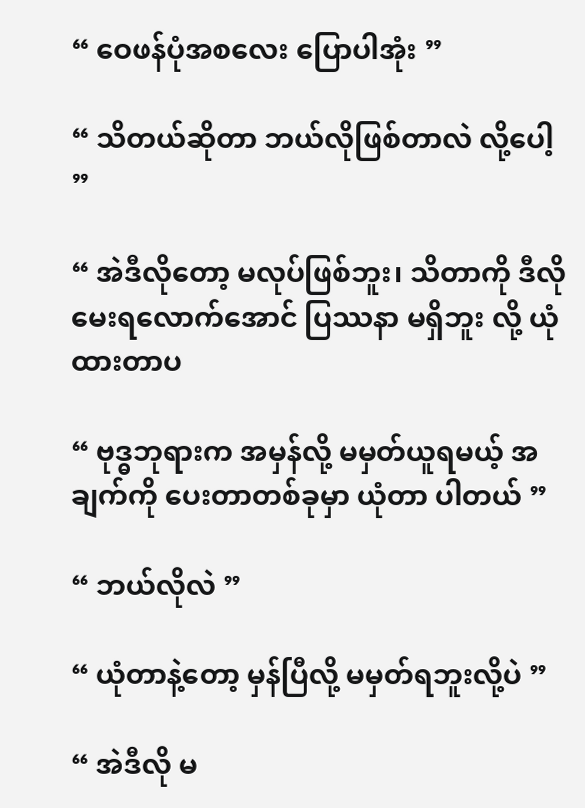“ ဝေဖန်ပုံအစလေး ပြောပါအုံး ”

“ သိတယ်ဆိုတာ ဘယ်လိုဖြစ်တာလဲ လို့ပေါ့ ”

“ အဲဒီလိုတော့ မလုပ်ဖြစ်ဘူး၊ သိတာကို ဒီလိုမေးရလောက်အောင် ပြဿနာ မရှိဘူး လို့ ယုံထားတာပ

“ ဗုဒ္ဓဘုရားက အမှန်လို့ မမှတ်ယူရမယ့် အချက်ကို ပေးတာတစ်ခုမှာ ယုံတာ ပါတယ် ”

“ ဘယ်လိုလဲ ”

“ ယုံတာနဲ့တော့ မှန်ပြီလို့ မမှတ်ရဘူးလို့ပဲ ”

“ အဲဒီလို မ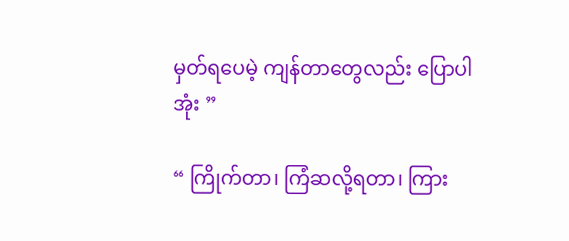မှတ်ရပေမဲ့ ကျန်တာတွေလည်း ပြောပါအုံး ”

“ ကြိုက်တာ၊ ကြံဆလို့ရတာ၊ ကြား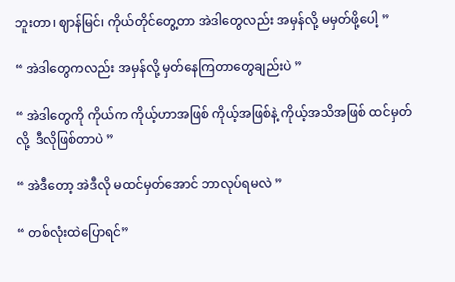ဘူးတာ၊ ဈာန်မြင်၊ ကိုယ်တိုင်တွေ့တာ အဲဒါတွေလည်း အမှန်လို့ မမှတ်ဖို့ပေါ့ ”

“ အဲဒါတွေကလည်း အမှန်လို့ မှတ်နေကြတာတွေချည်းပဲ ”

“ အဲဒါတွေကို ကိုယ်က ကိုယ့်ဟာအဖြစ် ကိုယ့်အဖြစ်နဲ့ ကိုယ့်အသိအဖြစ် ထင်မှတ်လို့  ဒီလိုဖြစ်တာပဲ ”

“ အဲဒီတော့ အဲဒီလို မထင်မှတ်အောင် ဘာလုပ်ရမလဲ ”

“ တစ်လုံးထဲပြောရင်”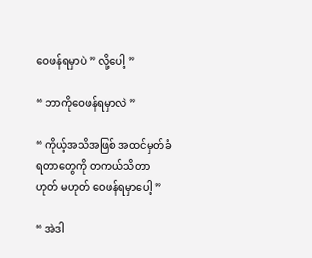ဝေဖန်ရမှာပဲ ” လို့ပေါ့ ”

“ ဘာကိုဝေဖန်ရမှာလဲ ”

“ ကိုယ့်အသိအဖြစ် အထင်မှတ်ခံရတာတွေကို တကယ်သိတာ ဟုတ် မဟုတ် ဝေဖန်ရမှာပေါ့ ”

“ အဲဒါ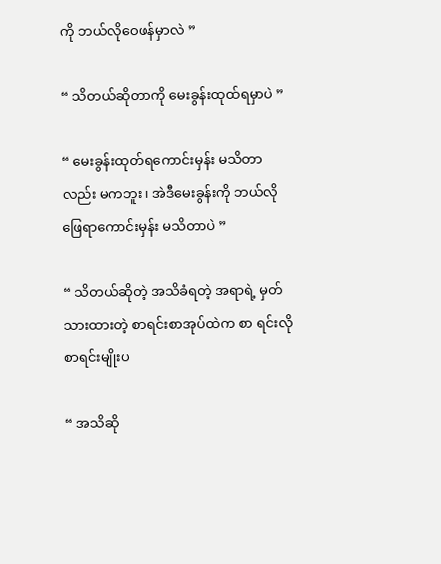ကို ဘယ်လိုဝေဖန်မှာလဲ ”

“ သိတယ်ဆိုတာကို မေးခွန်းထုထ်ရမှာပဲ ”

“ မေးခွန်းထုတ်ရကောင်းမှန်း မသိတာလည်း မကဘူး၊ အဲဒီမေးခွန်းကို ဘယ်လို ဖြေရာကောင်းမှန်း မသိတာပဲ ”

“ သိတယ်ဆိုတဲ့ အသိခံရတဲ့ အရာရဲ့ မှတ်သားထားတဲ့ စာရင်းစာအုပ်ထဲက စာ ရင်းလို စာရင်းမျိုးပ

“ အသိဆို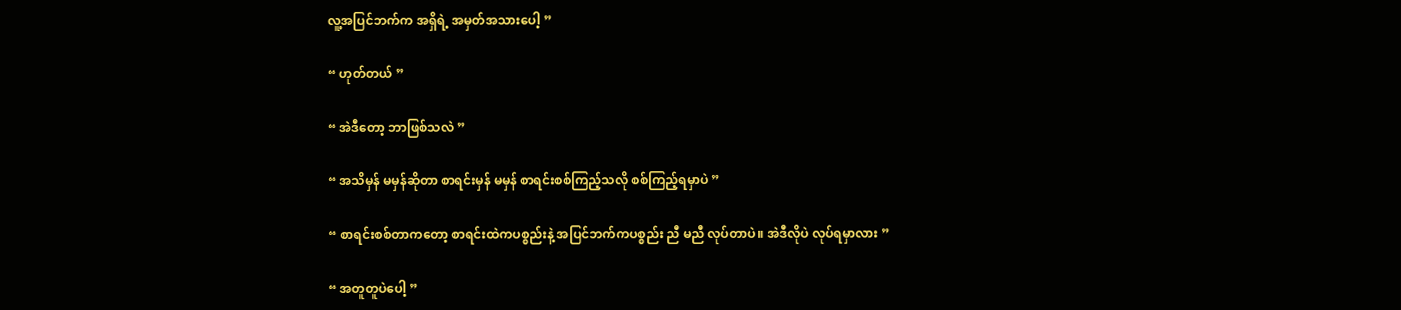လူ့အပြင်ဘက်က အရှိရဲ့ အမှတ်အသားပေါ့ ”

“ ဟုတ်တယ် ”

“ အဲဒီတော့ ဘာဖြစ်သလဲ ”

“ အသိမှန် မမှန်ဆိုတာ စာရင်းမှန် မမှန် စာရင်းစစ်ကြည့်သလို စစ်ကြည့်ရမှာပဲ ”

“ စာရင်းစစ်တာကတော့ စာရင်းထဲကပစ္စည်းနဲ့ အပြင်ဘက်ကပစ္စည်း ညီ မညီ လုပ်တာပဲ။ အဲဒီလိုပဲ လုပ်ရမှာလား ”

“ အတူတူပဲပေါ့ ”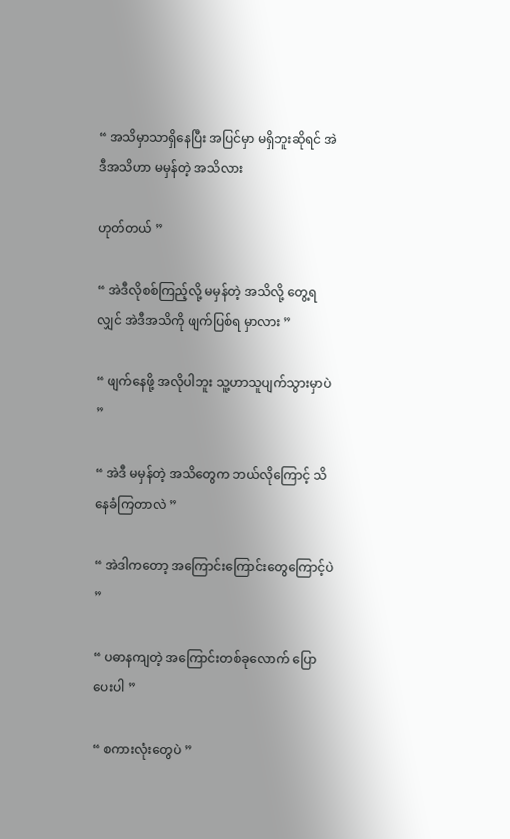“ အသိမှာသာရှိနေပြီး အပြင်မှာ မရှိဘူးဆိုရင် အဲဒီအသိဟာ မမှန်တဲ့ အသိလား

ဟုတ်တယ် ”

“ အဲဒီလိုစစ်ကြည့်လို့ မမှန်တဲ့ အသိလို့ တွေ့ရလျှင် အဲဒီအသိကို ဖျက်ပြစ်ရ မှာလား ”

“ ဖျက်နေဖို့ အလိုပါဘူး သူ့ဟာသူပျက်သွားမှာပဲ ”

“ အဲဒီ မမှန်တဲ့ အသိတွေက ဘယ်လိုကြောင့် သိနေခံကြတာလဲ ”

“ အဲဒါကတော့ အကြောင်းကြောင်းတွေကြောင့်ပဲ ”

“ ပဓာနကျတဲ့ အကြောင်းတစ်ခုလောက် ပြောပေးပါ ”

“ စကားလုံးတွေပဲ ”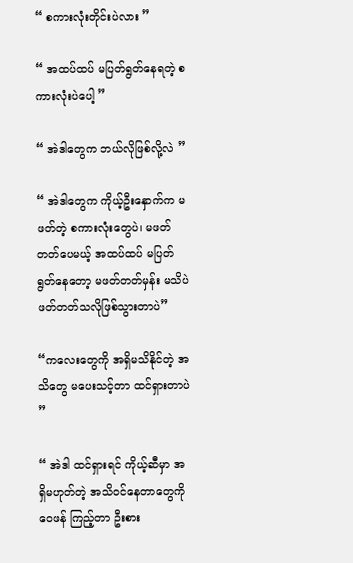“ စကားလုံးတိုင်းပဲလား ”

“ အထပ်ထပ် မပြတ်ရွတ်နေရတဲ့ စကားလုံးပဲပေါ့ ”

“ အဲဒါတွေက ဘယ်လိုဖြစ်လို့လဲ ”

“ အဲဒါတွေက ကိုယ့်ဦးနှောက်က မဖတ်တဲ့ စကားလုံးတွေပဲ၊ မဖတ်တတ်ပေမယ့် အထပ်ထပ် မပြတ်ရွတ်နေတော့ မဖတ်တတ်မှန်း မသိပဲ ဖတ်တတ်သလိုဖြစ်သွားတာပဲ”

“ကလေးတွေကို အရှိမသိနိုင်တဲ့ အသိတွေ မပေးသင့်တာ ထင်ရှားတာပဲ ”

“ အဲဒါ ထင်ရှားရင် ကိုယ့်ဆီမှာ အရှိမဟုတ်တဲ့ အသိဝင်နေတာတွေကို ဝေဖန် ကြည့်တာ ဦးစား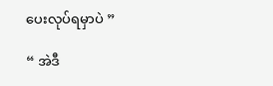ပေးလုပ်ရမှာပဲ ”

“ အဲဒီ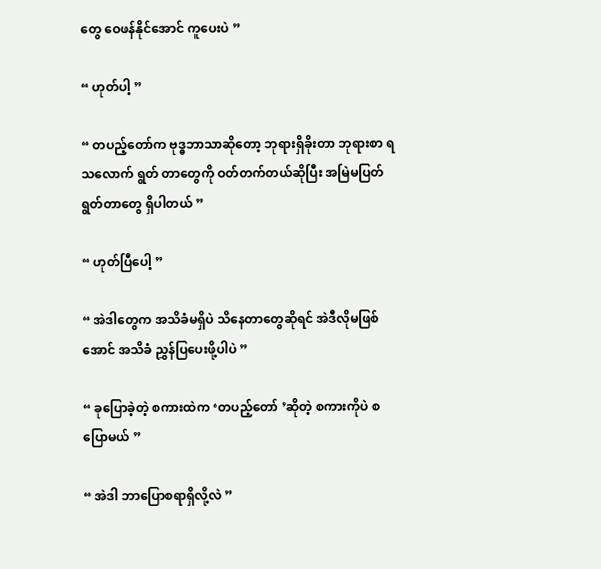တွေ ဝေဖန်နိုင်အောင် ကူပေးပဲ ”

“ ဟုတ်ပါ့ ”

“ တပည့်တော်က ဗုဒ္ဓဘာသာဆိုတော့ ဘုရားရှိခိုးတာ ဘုရားစာ ရသလောက် ရွတ် တာတွေကို ဝတ်တက်တယ်ဆိုပြီး အမြဲမပြတ်ရွတ်တာတွေ ရှိပါတယ် ”

“ ဟုတ်ပြီပေါ့ ”

“ အဲဒါတွေက အသိခံမရှိပဲ သိနေတာတွေဆိုရင် အဲဒီလိုမဖြစ်အောင် အသိခံ ညွှန်ပြပေးဖို့ပါပဲ ”

“ ခုပြောခဲ့တဲ့ စကားထဲက ‘တပည့်တော် ’ဆိုတဲ့ စကားကိုပဲ စပြောမယ် ”

“ အဲဒါ ဘာပြောစရာရှိလို့လဲ ”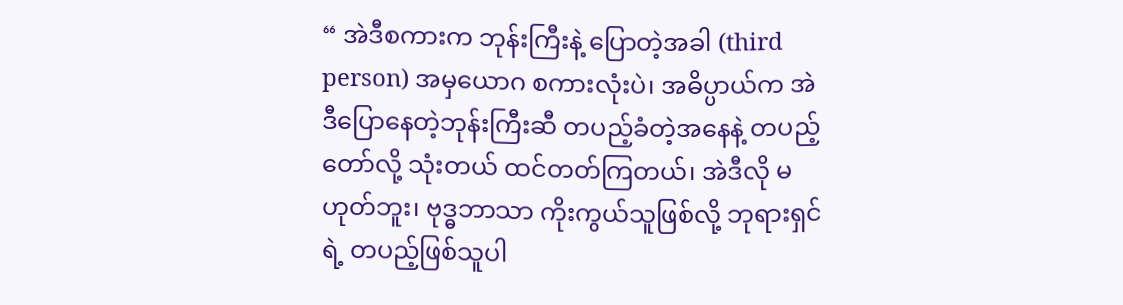“ အဲဒီစကားက ဘုန်းကြီးနဲ့ ပြောတဲ့အခါ (third person) အမှယောဂ စကားလုံးပဲ၊ အဓိပ္ပာယ်က အဲဒီပြောနေတဲ့ဘုန်းကြီးဆီ တပည့်ခံတဲ့အနေနဲ့ တပည့်တော်လို့ သုံးတယ် ထင်တတ်ကြတယ်၊ အဲဒီလို မဟုတ်ဘူး၊ ဗုဒ္ဓဘာသာ ကိုးကွယ်သူဖြစ်လို့ ဘုရားရှင်ရဲ့ တပည့်ဖြစ်သူပါ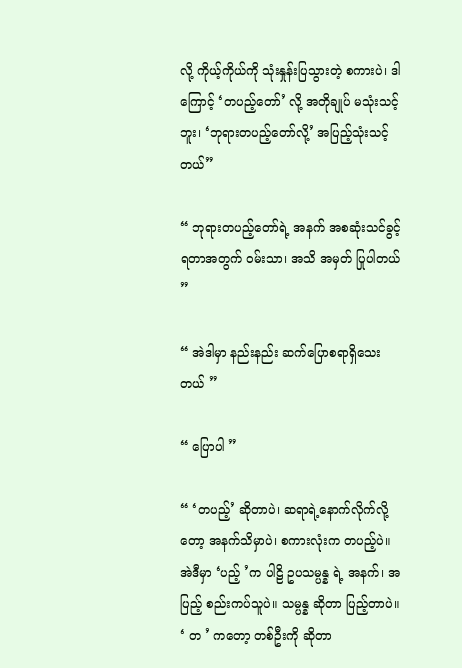လို့ ကိုယ့်ကိုယ်ကို သုံးနှုန်းပြသွားတဲ့ စကားပဲ၊ ဒါကြောင့် ‘တပည့်တော်’ လို့ အတိုချုပ် မသုံးသင့်ဘူး၊ ‘ဘုရားတပည့်တော်လို့’ အပြည့်သုံးသင့်တယ်”

“ ဘုရားတပည့်တော်ရဲ့ အနက် အစဆုံးသင်ခွင့်ရတာအတွက် ဝမ်းသာ၊ အသိ အမှတ် ပြုပါတယ် ”

“ အဲဒါမှာ နည်းနည်း ဆက်ပြောစရာရှိသေးတယ် ”

“ ပြောပါ ”

“ ‘တပည့်’ ဆိုတာပဲ၊ ဆရာရဲ့နောက်လိုက်လို့တော့ အနက်သိမှာပဲ၊ စကားလုံးက တပည့်ပဲ။ အဲဒီမှာ ‘ပည့် ’က ပါဠိ ဥပသမ္ပန္န ရဲ့ အနက်၊ အပြည့် စည်းကပ်သူပဲ။ သမ္ပန္န ဆိုတာ ပြည့်တာပဲ။ ‘ တ ’ ကတော့ တစ်ဦးကို ဆိုတာ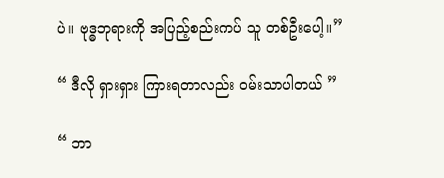ပဲ။ ဗုဒ္ဓဘုရားကို အပြည့်စည်းကပ် သူ တစ်ဦးပေါ့။”

“ ဒီလို ရှားရှား ကြားရတာလည်း ဝမ်းသာပါတယ် ”

“ ဘာ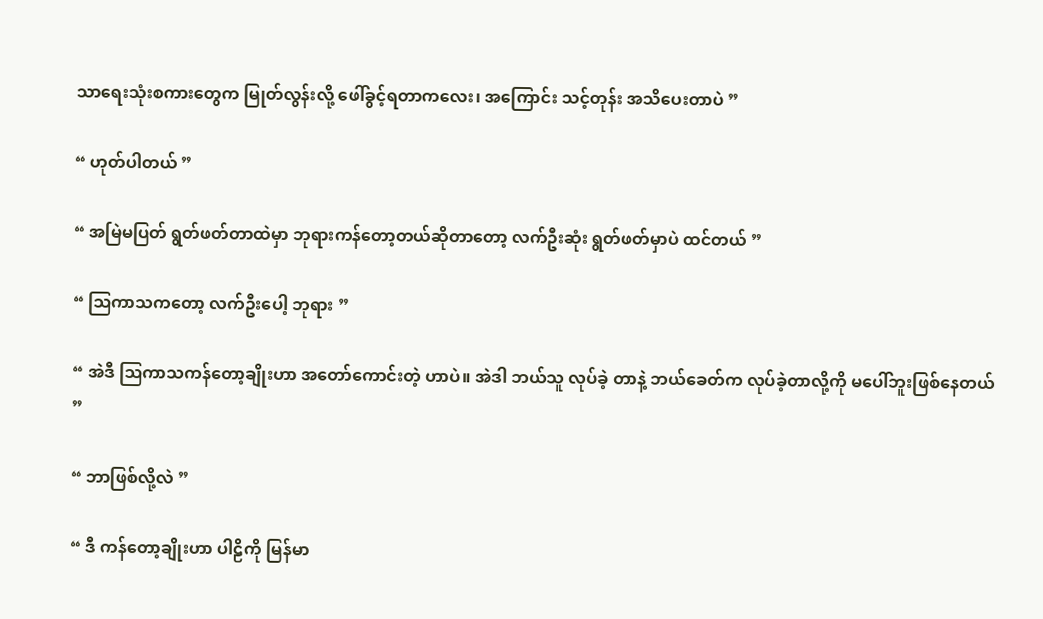သာရေးသုံးစကားတွေက မြုတ်လွန်းလို့ ဖေါ်ခွင့်ရတာကလေး၊ အကြောင်း သင့်တုန်း အသိပေးတာပဲ ”

“ ဟုတ်ပါတယ် ”

“ အမြဲမပြတ် ရွတ်ဖတ်တာထဲမှာ ဘုရားကန်တော့တယ်ဆိုတာတော့ လက်ဦးဆုံး ရွတ်ဖတ်မှာပဲ ထင်တယ် ”

“ ဩကာသကတော့ လက်ဦးပေါ့ ဘုရား ”

“ အဲဒီ ဩကာသကန်တော့ချိုးဟာ အတော်ကောင်းတဲ့ ဟာပဲ။ အဲဒါ ဘယ်သူ လုပ်ခဲ့ တာနဲ့ ဘယ်ခေတ်က လုပ်ခဲ့တာလို့ကို မပေါ်ဘူးဖြစ်နေတယ် ”

“ ဘာဖြစ်လို့လဲ ”

“ ဒီ ကန်တော့ချိုးဟာ ပါဠိကို မြန်မာ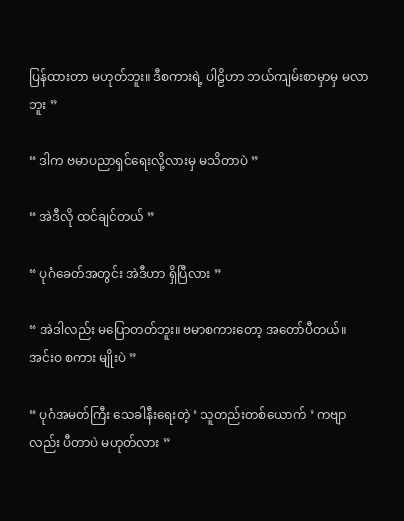ပြန်ထားတာ မဟုတ်ဘူး။ ဒီစကားရဲ့ ပါဠိဟာ ဘယ်ကျမ်းစာမှာမှ မလာဘူး ”

“ ဒါက ဗမာပညာရှင်ရေးလို့လားမှ မသိတာပဲ ”

“ အဲဒီလို ထင်ချင်တယ် ”

“ ပုဂံခေတ်အတွင်း အဲဒီဟာ ရှိပြီလား ”

“ အဲဒါလည်း မပြောတတ်ဘူး။ ဗမာစကားတော့ အတော်ပီတယ်။ အင်းဝ စကား မျိုးပဲ ”

“ ပုဂံအမတ်ကြီး သေခါနီးရေးတဲ့ ‘ သူတည်းတစ်ယောက် ’ ကဗျာလည်း ပီတာပဲ မဟုတ်လား ”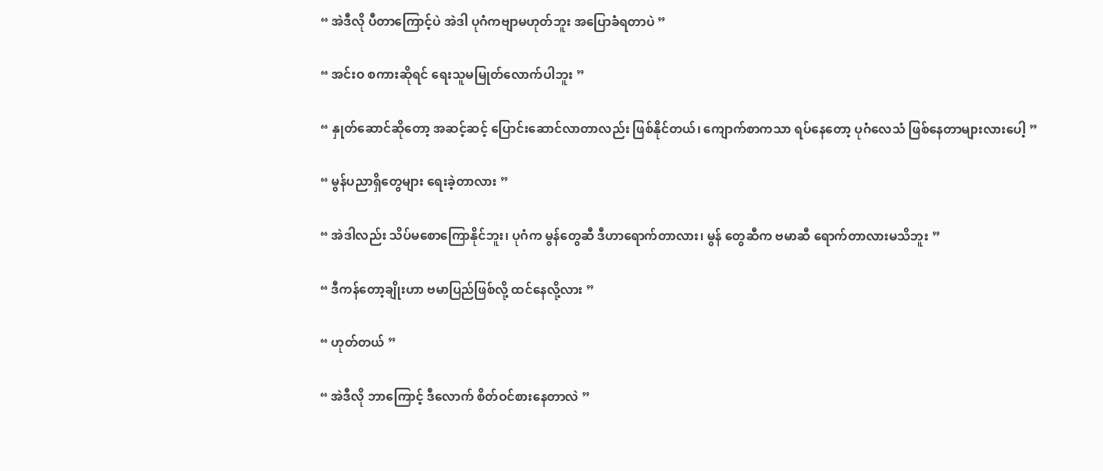“ အဲဒီလို ပီတာကြောင့်ပဲ အဲဒါ ပုဂံကဗျာမဟုတ်ဘူး အပြောခံရတာပဲ ”

“ အင်းဝ စကားဆိုရင် ရေးသူမမြုတ်လောက်ပါဘူး ”

“ နှုတ်ဆောင်ဆိုတော့ အဆင့်ဆင့် ပြောင်းဆောင်လာတာလည်း ဖြစ်နိုင်တယ်၊ ကျောက်စာကသာ ရပ်နေတော့ ပုဂံလေသံ ဖြစ်နေတာများလားပေါ့ ”

“ မွန်ပညာရှိတွေများ ရေးခဲ့တာလား ”

“ အဲဒါလည်း သိပ်မစောကြောနိုင်ဘူး၊ ပုဂံက မွန်တွေဆီ ဒီဟာရောက်တာလား၊ မွန် တွေဆီက ဗမာဆီ ရောက်တာလားမသိဘူး ”

“ ဒီကန်တော့ချိုးဟာ ဗမာပြည်ဖြစ်လို့ ထင်နေလို့လား ”

“ ဟုတ်တယ် ”

“ အဲဒီလို ဘာကြောင့် ဒီလောက် စိတ်ဝင်စားနေတာလဲ ”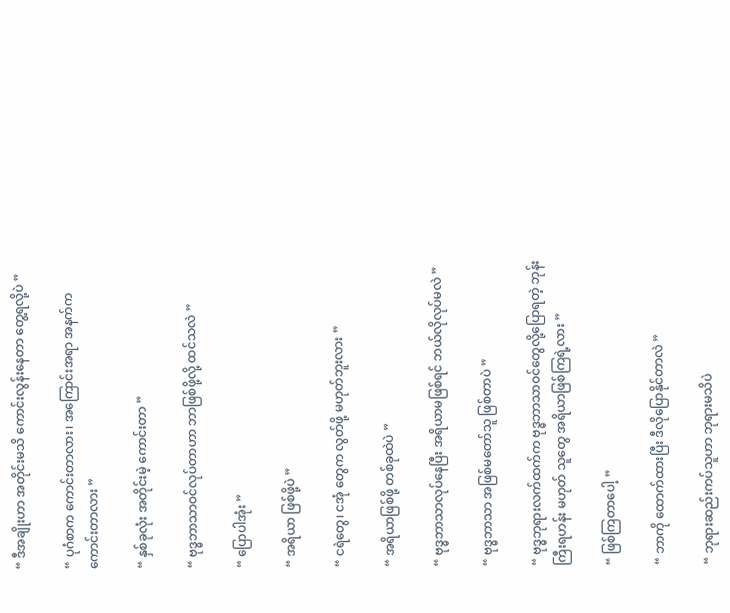“ ဒီအချိုးဟာ အတိုင်းမသိ ကောင်းလွန်းနေတာ တွေ့ရလို့ပဲ ”

“ ပုဂံစာက ကောင်းတာလား၊ အကြောင်းအရာ အနက်ကကောင်းတာလား ”

“ နှစ်ခုလုံး အတိုင်းမဲ့ ကောင်းတာ ”

“ ဗုဒ္ဓဘာသာဝင်လုပ်တာဟာ ဘာဖြစ်ဖို့လို့ ထင်သလဲ ”

“ ပြောပါအုံး ”

“ အရိယာ ဖြစ်ဖို့ပဲ ”

“ ငရဲတွေ၊ ငအုံ တွေက လွတ်ဖို့ မဟုတ်ဘူးလား ”

“ အရိယာဖြစ်ဖို့ တစ်ခုထဲပဲ ”

“ ဗုဒ္ဓဘာသာလုပ်နေပြီး အရိယာမဖြစ်ရင် ဘယ်လိုလုပ်မလဲ ”

“ ဗုဒ္ဓဘာသာ အဖြစ်မတော်သူ ဖြစ်တာပဲ ”

“ ဗုဒ္ဓဘုရားလက်ထက်က ဗုဒ္ဓဘာသာဝင်တွေလို့ပြောရတဲ့ ဘုန်းကြီးရဟန်း မဟုတ် သူတွေ အရိယာဖြစ်ကြရဲ့လား ”

“ ဖြစ်ကြတာပေါ့ ”

“ ဘာကို ထောက်ထားပြီး ဒီလိုပြောနိုင်တာလဲ ”

“ ဘုရားဆည်းကပ်သူဟာ ဘုရားမသိပဲ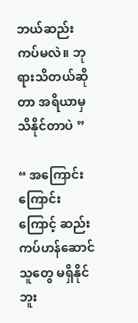ဘယ်ဆည်းကပ်မလဲ။ ဘုရားသိတယ်ဆို တာ အရိယာမှ သိနိုင်တာပဲ ”

“ အကြောင်းကြောင်းကြောင့် ဆည်းကပ်ဟန်ဆောင်သူတွေ မရှိနိုင်ဘူး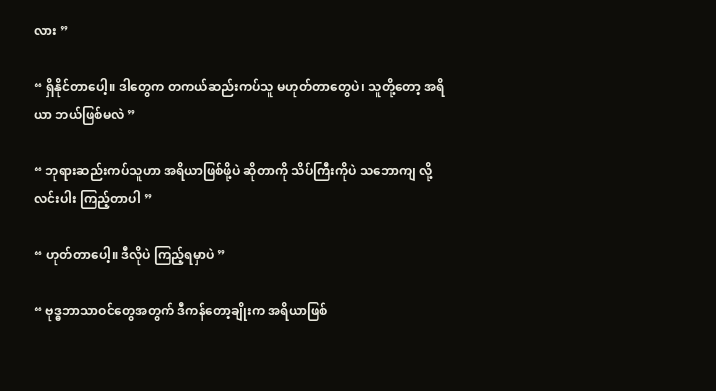လား ”

“ ရှိနိုင်တာပေါ့။ ဒါတွေက တကယ်ဆည်းကပ်သူ မဟုတ်တာတွေပဲ၊ သူတို့တော့ အရိယာ ဘယ်ဖြစ်မလဲ ”

“ ဘုရားဆည်းကပ်သူဟာ အရိယာဖြစ်ဖို့ပဲ ဆိုတာကို သိပ်ကြီးကိုပဲ သဘောကျ လို့ လင်းပါး ကြည့်တာပါ ”

“ ဟုတ်တာပေါ့။ ဒီလိုပဲ ကြည့်ရမှာပဲ ”

“ ဗုဒ္ဓဘာသာဝင်တွေအတွက် ဒီကန်တော့ချိုးက အရိယာဖြစ်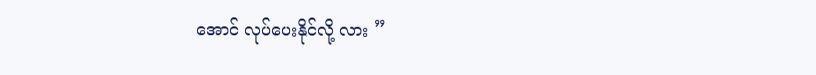အောင် လုပ်ပေးနိုင်လို့ လား ”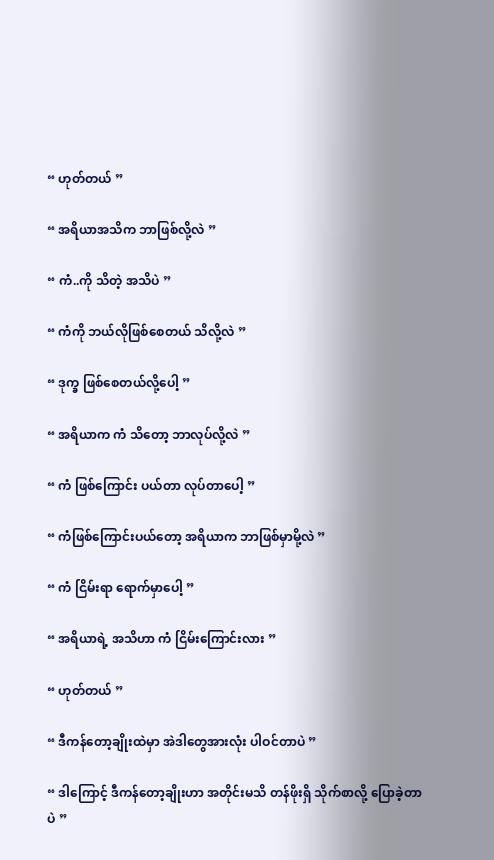“ ဟုတ်တယ် ”

“ အရိယာအသိက ဘာဖြစ်လို့လဲ ”

“ ကံ..ကို သိတဲ့ အသိပဲ ”

“ ကံကို ဘယ်လိုဖြစ်စေတယ် သိလို့လဲ ”

“ ဒုက္ခ ဖြစ်စေတယ်လို့ပေါ့ ”

“ အရိယာက ကံ သိတော့ ဘာလုပ်လို့လဲ ”

“ ကံ ဖြစ်ကြောင်း ပယ်တာ လုပ်တာပေါ့ ”

“ ကံဖြစ်ကြောင်းပယ်တော့ အရိယာက ဘာဖြစ်မှာမို့လဲ ”

“ ကံ ငြိမ်းရာ ရောက်မှာပေါ့ ”

“ အရိယာရဲ့ အသိဟာ ကံ ငြိမ်းကြောင်းလား ”

“ ဟုတ်တယ် ”

“ ဒီကန်တော့ချိုးထဲမှာ အဲဒါတွေအားလုံး ပါဝင်တာပဲ ”

“ ဒါကြောင့် ဒီကန်တော့ချိုးဟာ အတိုင်းမသိ တန်ဖိုးရှိ သိုက်စာလို့ ပြောခဲ့တာပဲ ”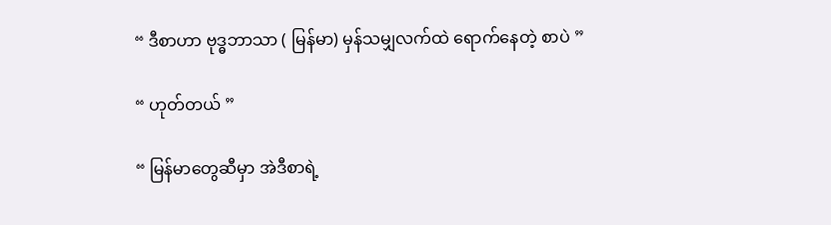“ ဒီစာဟာ ဗုဒ္ဓဘာသာ ( မြန်မာ) မှန်သမျှလက်ထဲ ရောက်နေတဲ့ စာပဲ ”

“ ဟုတ်တယ် ”

“ မြန်မာတွေဆီမှာ အဲဒီစာရဲ့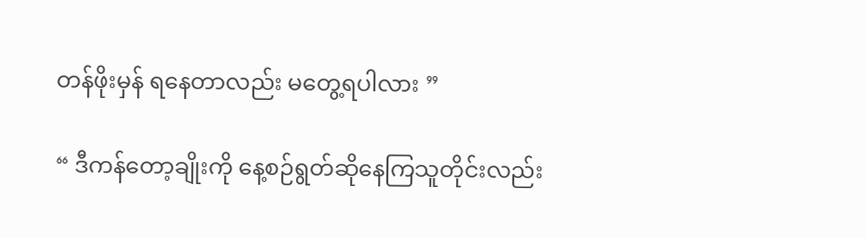တန်ဖိုးမှန် ရနေတာလည်း မတွေ့ရပါလား ”

“ ဒီကန်တော့ချိုးကို နေ့စဉ်ရွတ်ဆိုနေကြသူတိုင်းလည်း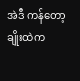အဲဒီ ကန်တော့ချိုးထဲက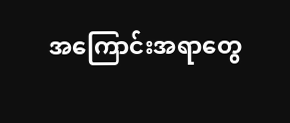အကြောင်းအရာတွေ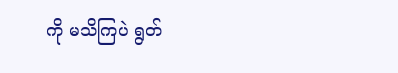ကို မသိကြပဲ ရွတ်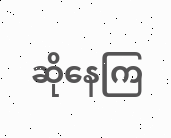ဆိုနေကြ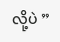လို့ပဲ ”